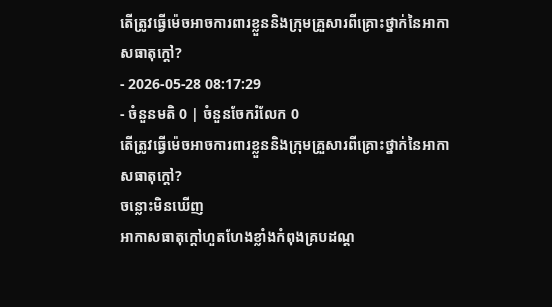តើត្រូវធ្វើម៉េចអាចការពារខ្លួននិងក្រុមគ្រួសារពីគ្រោះថ្នាក់នៃអាកាសធាតុក្តៅ?
- 2026-05-28 08:17:29
- ចំនួនមតិ 0 | ចំនួនចែករំលែក 0
តើត្រូវធ្វើម៉េចអាចការពារខ្លួននិងក្រុមគ្រួសារពីគ្រោះថ្នាក់នៃអាកាសធាតុក្តៅ?
ចន្លោះមិនឃើញ
អាកាសធាតុក្តៅហួតហែងខ្លាំងកំពុងគ្របដណ្ត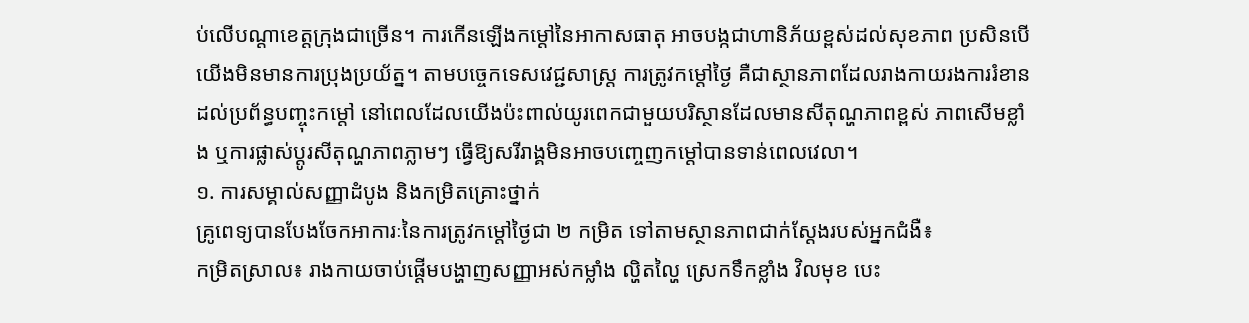ប់លើបណ្តាខេត្តក្រុងជាច្រើន។ ការកើនឡើងកម្តៅនៃអាកាសធាតុ អាចបង្កជាហានិភ័យខ្ពស់ដល់សុខភាព ប្រសិនបើយើងមិនមានការប្រុងប្រយ័ត្ន។ តាមបច្ចេកទេសវេជ្ជសាស្ត្រ ការត្រូវកម្តៅថ្ងៃ គឺជាស្ថានភាពដែលរាងកាយរងការរំខានដល់ប្រព័ន្ធបញ្ចុះកម្តៅ នៅពេលដែលយើងប៉ះពាល់យូរពេកជាមួយបរិស្ថានដែលមានសីតុណ្ហភាពខ្ពស់ ភាពសើមខ្លាំង ឬការផ្លាស់ប្តូរសីតុណ្ហភាពភ្លាមៗ ធ្វើឱ្យសរីរាង្គមិនអាចបញ្ចេញកម្តៅបានទាន់ពេលវេលា។
១. ការសម្គាល់សញ្ញាដំបូង និងកម្រិតគ្រោះថ្នាក់
គ្រូពេទ្យបានបែងចែកអាការៈនៃការត្រូវកម្តៅថ្ងៃជា ២ កម្រិត ទៅតាមស្ថានភាពជាក់ស្តែងរបស់អ្នកជំងឺ៖
កម្រិតស្រាល៖ រាងកាយចាប់ផ្តើមបង្ហាញសញ្ញាអស់កម្លាំង ល្ហិតល្ហៃ ស្រេកទឹកខ្លាំង វិលមុខ បេះ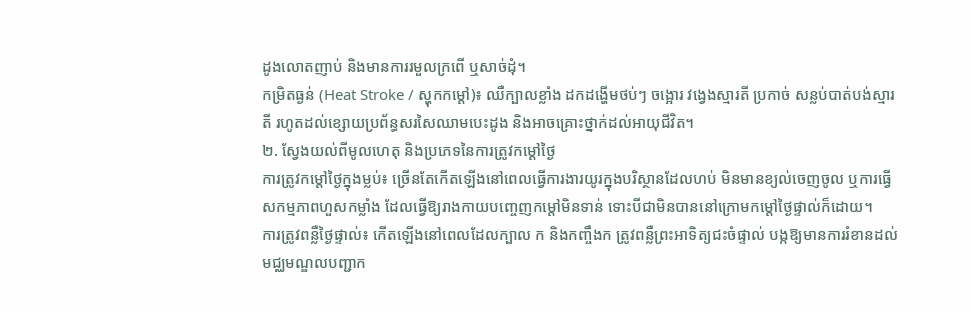ដូងលោតញាប់ និងមានការរមួលក្រពើ ឬសាច់ដុំ។
កម្រិតធ្ងន់ (Heat Stroke / ស្ហុកកម្តៅ)៖ ឈឺក្បាលខ្លាំង ដកដង្ហើមថប់ៗ ចង្អោរ វង្វេងស្មារតី ប្រកាច់ សន្លប់បាត់បង់ស្មារតី រហូតដល់ខ្សោយប្រព័ន្ធសរសៃឈាមបេះដូង និងអាចគ្រោះថ្នាក់ដល់អាយុជីវិត។
២. ស្វែងយល់ពីមូលហេតុ និងប្រភេទនៃការត្រូវកម្តៅថ្ងៃ
ការត្រូវកម្តៅថ្ងៃក្នុងម្លប់៖ ច្រើនតែកើតឡើងនៅពេលធ្វើការងារយូរក្នុងបរិស្ថានដែលហប់ មិនមានខ្យល់ចេញចូល ឬការធ្វើសកម្មភាពហួសកម្លាំង ដែលធ្វើឱ្យរាងកាយបញ្ចេញកម្តៅមិនទាន់ ទោះបីជាមិនបាននៅក្រោមកម្តៅថ្ងៃផ្ទាល់ក៏ដោយ។
ការត្រូវពន្លឺថ្ងៃផ្ទាល់៖ កើតឡើងនៅពេលដែលក្បាល ក និងកញ្ចឹងក ត្រូវពន្លឺព្រះអាទិត្យជះចំផ្ទាល់ បង្កឱ្យមានការរំខានដល់មជ្ឈមណ្ឌលបញ្ជាក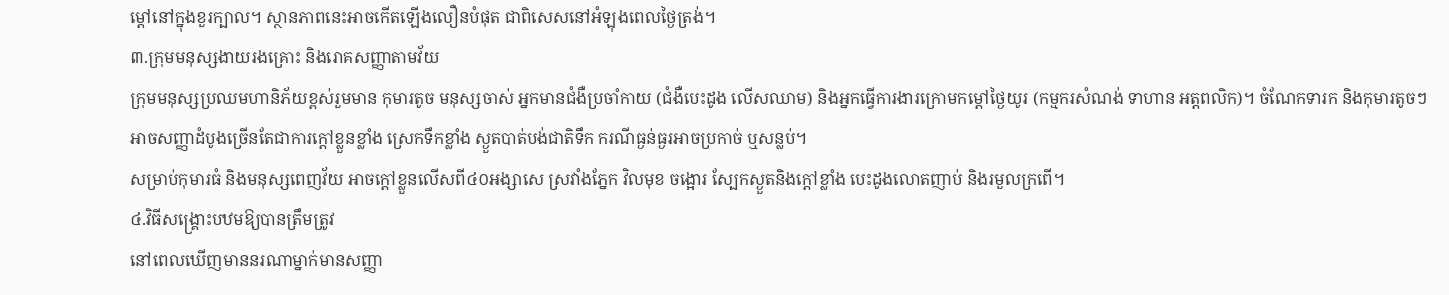ម្តៅនៅក្នុងខួរក្បាល។ ស្ថានភាពនេះអាចកើតឡើងលឿនបំផុត ជាពិសេសនៅអំឡុងពេលថ្ងៃត្រង់។
៣.ក្រុមមនុស្សងាយរងគ្រោះ និងរោគសញ្ញាតាមវ័យ
ក្រុមមនុស្សប្រឈមហានិភ័យខ្ពស់រួមមាន កុមារតូច មនុស្សចាស់ អ្នកមានជំងឺប្រចាំកាយ (ជំងឺបេះដូង លើសឈាម) និងអ្នកធ្វើការងារក្រោមកម្តៅថ្ងៃយូរ (កម្មករសំណង់ ទាហាន អត្តពលិក)។ ចំណែកទារក និងកុមារតូចៗ អាចសញ្ញាដំបូងច្រើនតែជាការក្ដៅខ្លួនខ្លាំង ស្រេកទឹកខ្លាំង ស្ងួតបាត់បង់ជាតិទឹក ករណីធ្ងន់ធ្ងរអាចប្រកាច់ ឬសន្លប់។
សម្រាប់កុមារធំ និងមនុស្សពេញវ័យ អាចក្ដៅខ្លួនលើសពី៤០អង្សាសេ ស្រវាំងភ្នែក វិលមុខ ចង្អោរ ស្បែកស្ងួតនិងក្តៅខ្លាំង បេះដូងលោតញាប់ និងរមួលក្រពើ។
៤.វិធីសង្គ្រោះបឋមឱ្យបានត្រឹមត្រូវ
នៅពេលឃើញមាននរណាម្នាក់មានសញ្ញា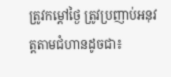ត្រូវកម្តៅថ្ងៃ ត្រូវប្រញាប់អនុវត្តតាមជំហានដូចជា៖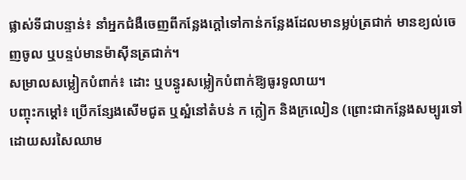ផ្លាស់ទីជាបន្ទាន់៖ នាំអ្នកជំងឺចេញពីកន្លែងក្តៅទៅកាន់កន្លែងដែលមានម្លប់ត្រជាក់ មានខ្យល់ចេញចូល ឬបន្ទប់មានម៉ាស៊ីនត្រជាក់។
សម្រាលសម្លៀកបំពាក់៖ ដោះ ឬបន្ធូរសម្លៀកបំពាក់ឱ្យធូរទូលាយ។
បញ្ចុះកម្តៅ៖ ប្រើកន្សែងសើមជូត ឬស្អំនៅតំបន់ ក ក្លៀក និងក្រលៀន (ព្រោះជាកន្លែងសម្បូរទៅដោយសរសៃឈាម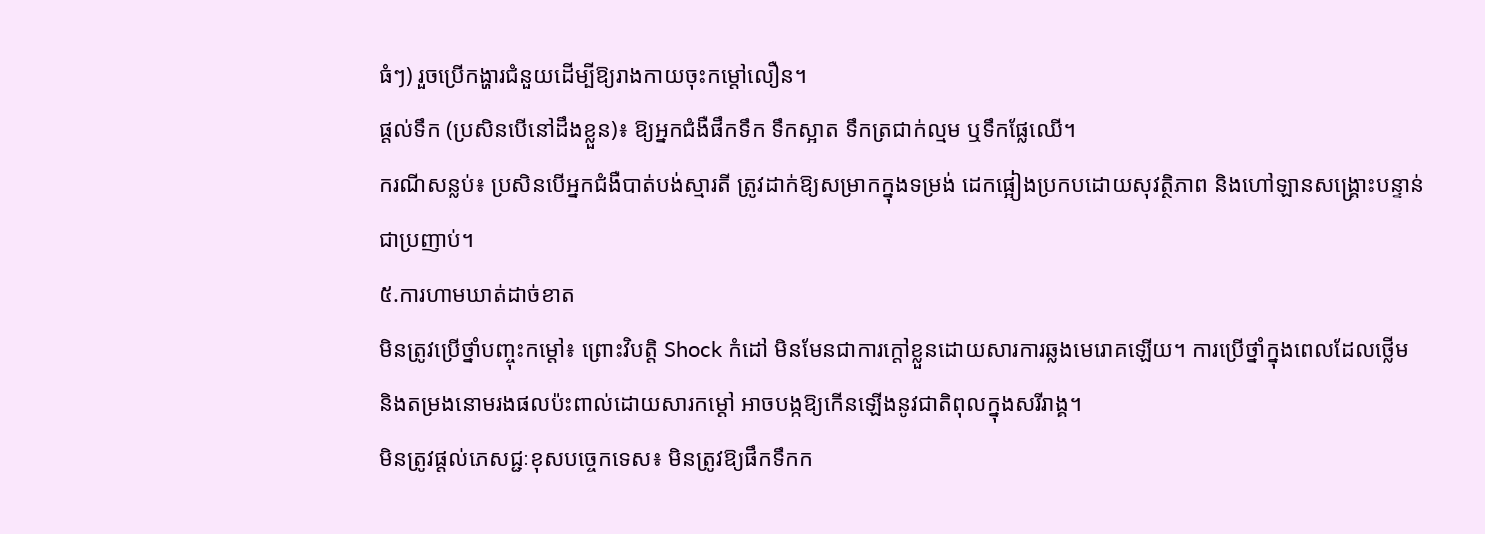ធំៗ) រួចប្រើកង្ហារជំនួយដើម្បីឱ្យរាងកាយចុះកម្តៅលឿន។
ផ្តល់ទឹក (ប្រសិនបើនៅដឹងខ្លួន)៖ ឱ្យអ្នកជំងឺផឹកទឹក ទឹកស្អាត ទឹកត្រជាក់ល្មម ឬទឹកផ្លែឈើ។
ករណីសន្លប់៖ ប្រសិនបើអ្នកជំងឺបាត់បង់ស្មារតី ត្រូវដាក់ឱ្យសម្រាកក្នុងទម្រង់ ដេកផ្អៀងប្រកបដោយសុវត្ថិភាព និងហៅឡានសង្គ្រោះបន្ទាន់ជាប្រញាប់។
៥.ការហាមឃាត់ដាច់ខាត
មិនត្រូវប្រើថ្នាំបញ្ចុះកម្តៅ៖ ព្រោះវិបត្តិ Shock កំដៅ មិនមែនជាការក្តៅខ្លួនដោយសារការឆ្លងមេរោគឡើយ។ ការប្រើថ្នាំក្នុងពេលដែលថ្លើម និងតម្រងនោមរងផលប៉ះពាល់ដោយសារកម្តៅ អាចបង្កឱ្យកើនឡើងនូវជាតិពុលក្នុងសរីរាង្គ។
មិនត្រូវផ្តល់ភេសជ្ជៈខុសបច្ចេកទេស៖ មិនត្រូវឱ្យផឹកទឹកក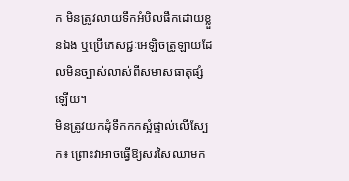ក មិនត្រូវលាយទឹកអំបិលផឹកដោយខ្លួនឯង ឬប្រើភេសជ្ជៈអេឡិចត្រូឡាយដែលមិនច្បាស់លាស់ពីសមាសធាតុផ្សំឡើយ។
មិនត្រូវយកដុំទឹកកកស្អំផ្ទាល់លើស្បែក៖ ព្រោះវាអាចធ្វើឱ្យសរសៃឈាមក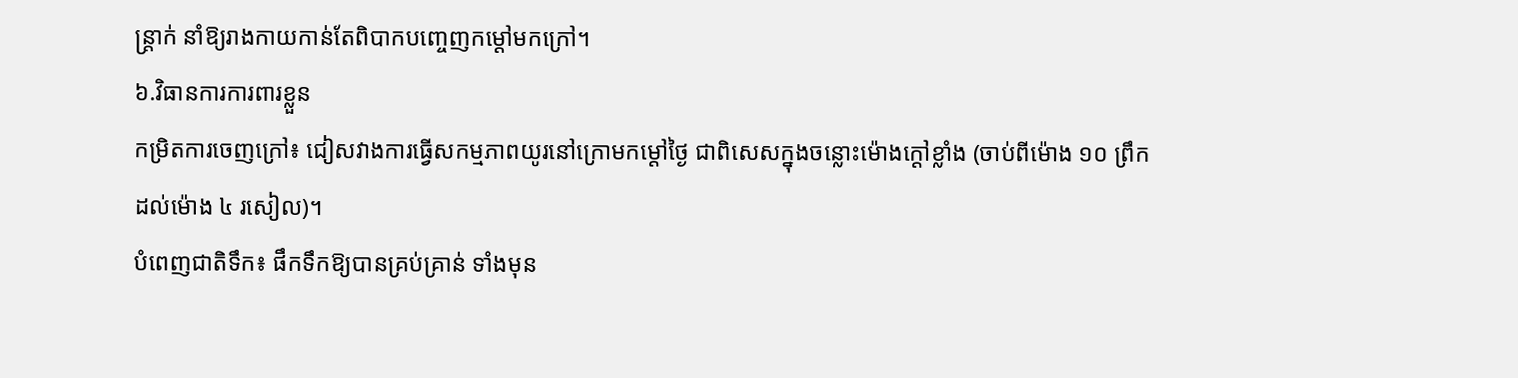ន្ត្រាក់ នាំឱ្យរាងកាយកាន់តែពិបាកបញ្ចេញកម្តៅមកក្រៅ។
៦.វិធានការការពារខ្លួន
កម្រិតការចេញក្រៅ៖ ជៀសវាងការធ្វើសកម្មភាពយូរនៅក្រោមកម្តៅថ្ងៃ ជាពិសេសក្នុងចន្លោះម៉ោងក្តៅខ្លាំង (ចាប់ពីម៉ោង ១០ ព្រឹក ដល់ម៉ោង ៤ រសៀល)។
បំពេញជាតិទឹក៖ ផឹកទឹកឱ្យបានគ្រប់គ្រាន់ ទាំងមុន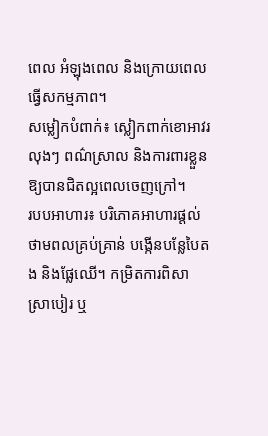ពេល អំឡុងពេល និងក្រោយពេលធ្វើសកម្មភាព។
សម្លៀកបំពាក់៖ ស្លៀកពាក់ខោអាវរលុងៗ ពណ៌ស្រាល និងការពារខ្លួនឱ្យបានជិតល្អពេលចេញក្រៅ។
របបអាហារ៖ បរិភោគអាហារផ្តល់ថាមពលគ្រប់គ្រាន់ បង្កើនបន្លែបៃតង និងផ្លែឈើ។ កម្រិតការពិសាស្រាបៀរ ឬ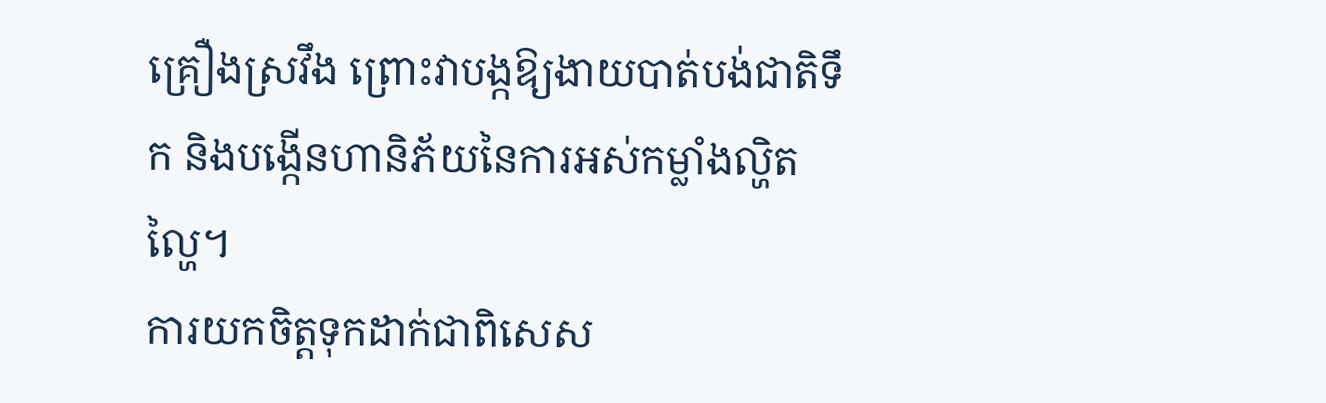គ្រឿងស្រវឹង ព្រោះវាបង្កឱ្យងាយបាត់បង់ជាតិទឹក និងបង្កើនហានិភ័យនៃការអស់កម្លាំងល្ហិតល្ហៃ។
ការយកចិត្តទុកដាក់ជាពិសេស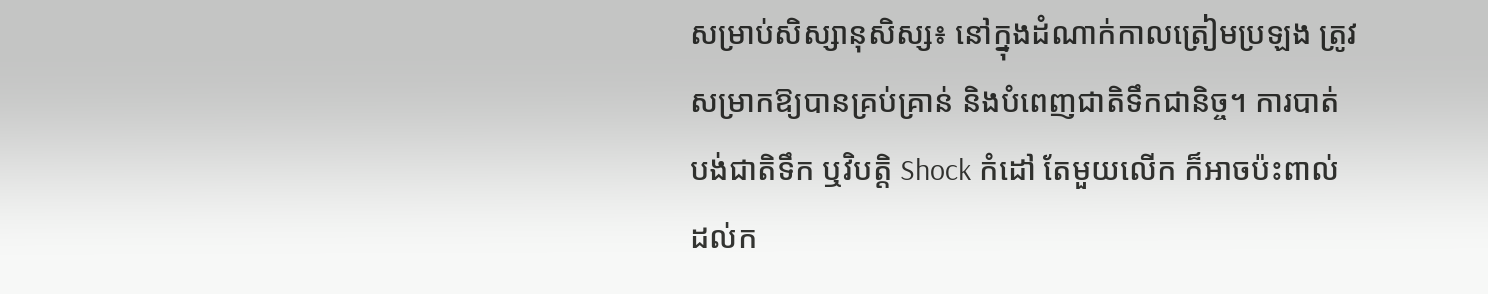សម្រាប់សិស្សានុសិស្ស៖ នៅក្នុងដំណាក់កាលត្រៀមប្រឡង ត្រូវសម្រាកឱ្យបានគ្រប់គ្រាន់ និងបំពេញជាតិទឹកជានិច្ច។ ការបាត់បង់ជាតិទឹក ឬវិបត្តិ Shock កំដៅ តែមួយលើក ក៏អាចប៉ះពាល់ដល់ក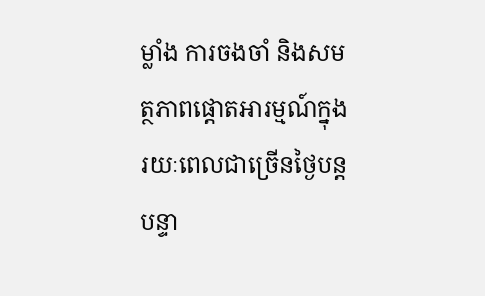ម្លាំង ការចងចាំ និងសមត្ថភាពផ្ដោតអារម្មណ៍ក្នុងរយៈពេលជាច្រើនថ្ងៃបន្តបន្ទា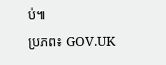ប់៕
ប្រភព៖ GOV.UK